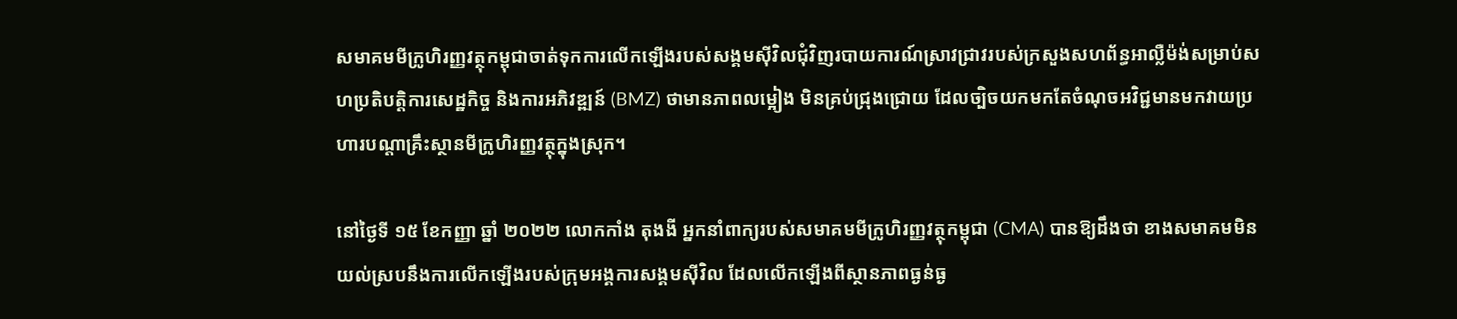សមាគមមីក្រូហិរញ្ញវត្ថុកម្ពុជាចាត់ទុកការលើកឡើងរបស់សង្គមស៊ីវិលជុំវិញរបាយការណ៍ស្រាវជ្រាវរបស់ក្រសួងសហព័ន្ធអាល្លឺម៉ង់សម្រាប់សហប្រតិបត្តិការសេដ្ឋកិច្ច និងការអភិវឌ្ឍន៍ (BMZ) ថាមានភាពលម្អៀង មិនគ្រប់ជ្រុងជ្រោយ ដែលច្បិចយកមកតែចំណុចអវិជ្ជមានមកវាយប្រហារបណ្តាគ្រឹះស្ថានមីក្រូហិរញ្ញវត្ថុក្នុងស្រុក។

នៅថ្ងៃទី ១៥ ខែកញ្ញា ឆ្នាំ ២០២២ លោកកាំង តុងងី អ្នកនាំពាក្យរបស់សមាគមមីក្រូហិរញ្ញវត្ថុកម្ពុជា (CMA) បានឱ្យដឹងថា ខាងសមាគមមិនយល់ស្របនឹងការលើកឡើងរបស់ក្រុមអង្គការសង្គមស៊ីវិល ដែលលើកឡើងពីស្ថានភាពធ្ងន់ធ្ង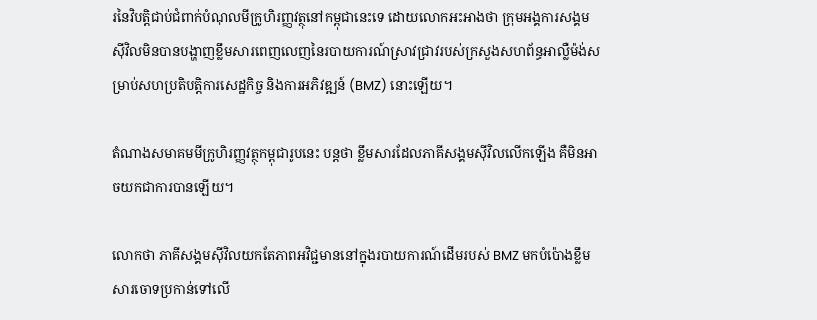រនៃវិបត្តិជាប់ជំពាក់បំណុលមីក្រូហិរញ្ញវត្ថុនៅកម្ពុជានេះទេ ដោយលោកអះអាងថា ក្រុមអង្គការសង្គមស៊ីវិលមិនបានបង្ហាញខ្លឹមសារពេញលេញនៃរបាយការណ៍ស្រាវជ្រាវរបស់ក្រសួងសហព័ន្ធអាល្លឺម៉ង់សម្រាប់សហប្រតិបត្តិការសេដ្ឋកិច្ច និងការអភិវឌ្ឍន៍ (BMZ) នោះឡើយ។

តំណាងសមាគមមីក្រូហិរញ្ញវត្ថុកម្ពុជារូបនេះ បន្តថា ខ្លឹមសារដែលភាគីសង្គមស៊ីវិលលើកឡើង គឺមិនអាចយកជាការបានឡើយ។

លោកថា ភាគីសង្គមស៊ីវិលយកតែភាពអវិជ្ជមាននៅក្នុងរបាយការណ៍ដើមរបស់ BMZ មកបំប៉ោងខ្លឹមសារចោទប្រកាន់ទៅលើ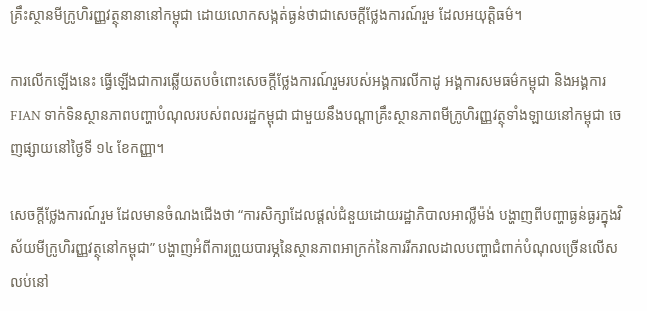គ្រឹះស្ថានមីក្រូហិរញ្ញវត្ថុនានានៅកម្ពុជា ដោយលោកសង្កត់ធ្ងន់ថាជាសេចក្តីថ្លែងការណ៍រួម ដែលអយុត្តិធម៌។

ការលើកឡើងនេះ ធ្វើឡើងជាការឆ្លើយតបចំពោះសេចក្តីថ្លែងការណ៍រួមរបស់អង្គការលីកាដូ អង្គការសមធម៌កម្ពុជា និងអង្គការ FIAN ទាក់ទិនស្ថានភាពបញ្ហាបំណុលរបស់ពលរដ្ឋកម្ពុជា ជាមួយនឹងបណ្តាគ្រឹះស្ថានភាពមីក្រូហិរញ្ញវត្ថុទាំងឡាយនៅកម្ពុជា ចេញផ្សាយនៅថ្ងៃទី ១៤ ខែកញ្ញា។

សេចក្តីថ្លែងការណ៍រួម ដែលមានចំណងជើងថា “ការសិក្សាដែលផ្តល់ជំនួយដោយរដ្ឋាភិបាលអាល្លឺម៉ង់ បង្ហាញពីបញ្ហាធ្ងន់ធ្ងរក្នុងវិស័យមីក្រូហិរញ្ញវត្ថុនៅកម្ពុជា” បង្ហាញអំពីការព្រួយបារម្ភនៃស្ថានភាពអាក្រក់នៃការរីករាលដាលបញ្ហាជំពាក់បំណុលច្រើនលើសលប់នៅ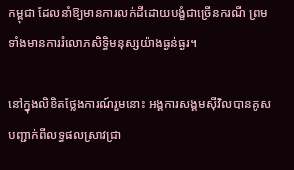កម្ពុជា ដែលនាំឱ្យមានការលក់ដីដោយបង្ខំជាច្រើនករណី ព្រមទាំងមានការរំលោភសិទ្ធិមនុស្សយ៉ាងធ្ងន់ធ្ងរ។

នៅក្នុងលិខិតថ្លែងការណ៍រួមនោះ អង្គការសង្គមស៊ីវិលបានគូសបញ្ជាក់ពីលទ្ធផលស្រាវជ្រា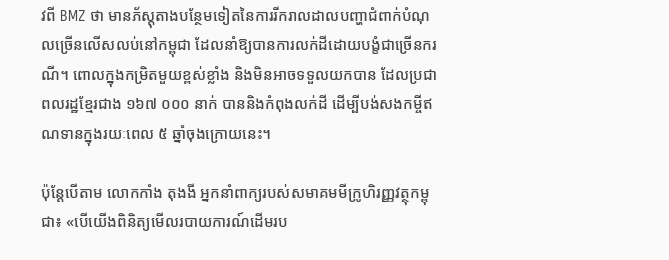វពី BMZ ថា មានភ័ស្តុតាងបន្ថែមទៀតនៃការរីករាលដាលបញ្ហាជំពាក់បំណុលច្រើនលើសលប់នៅកម្ពុជា ដែលនាំឱ្យបានការលក់ដីដោយបង្ខំជាច្រើនករណី។ ពោលក្នុងកម្រិតមួយខ្ពស់ខ្លាំង និងមិនអាចទទួលយកបាន ដែលប្រជាពលរដ្ឋខ្មែរជាង ១៦៧ ០០០ នាក់ បាននិងកំពុងលក់ដី ដើម្បីបង់សងកម្ចីឥណទានក្នុងរយៈពេល ៥ ឆ្នាំចុងក្រោយនេះ។

ប៉ុន្តែបើតាម លោកកាំង តុងងី អ្នកនាំពាក្យរបស់សមាគមមីក្រូហិរញ្ញវត្ថុកម្ពុជា៖ «បើយើងពិនិត្យមើលរបាយការណ៍ដើមរប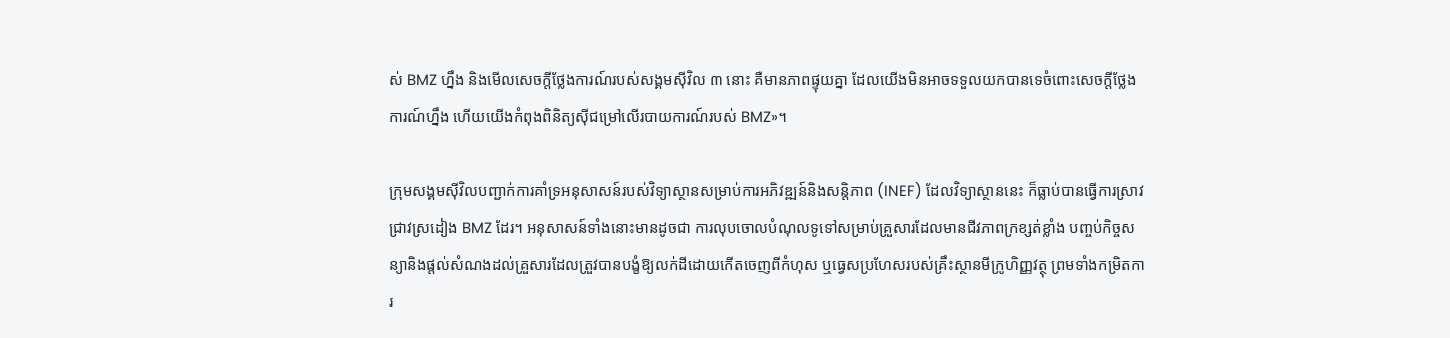ស់ BMZ ហ្នឹង និងមើលសេចក្តីថ្លែងការណ៍របស់សង្គមស៊ីវិល ៣ នោះ គឺមានភាពផ្ទុយគ្នា ដែលយើងមិនអាចទទួលយកបានទេចំពោះសេចក្តីថ្លែងការណ៍ហ្នឹង ហើយយើងកំពុងពិនិត្យស៊ីជម្រៅលើរបាយការណ៍របស់ BMZ»។

ក្រុមសង្គមស៊ីវិលបញ្ជាក់ការគាំទ្រអនុសាសន៍របស់វិទ្យាស្ថានសម្រាប់ការអភិវឌ្ឍន៍និងសន្តិភាព (INEF) ដែលវិទ្យាស្ថាននេះ ក៏ធ្លាប់បានធ្វើការស្រាវជ្រាវស្រដៀង BMZ ដែរ។ អនុសាសន៍ទាំងនោះមានដូចជា ការលុបចោលបំណុលទូទៅសម្រាប់គ្រួសារដែលមានជីវភាពក្រខ្សត់ខ្លាំង បញ្ចប់កិច្ចសន្យានិងផ្តល់សំណងដល់គ្រួសារដែលត្រួវបានបង្ខំឱ្យលក់ដីដោយកើតចេញពីកំហុស ឬធ្វេសប្រហែសរបស់គ្រឹះស្ថានមីក្រូហិញ្ញវត្ថុ ព្រមទាំងកម្រិតការ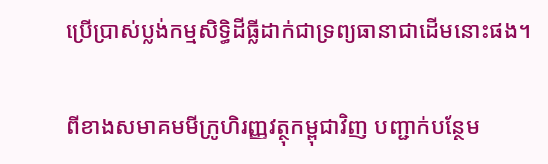ប្រើប្រាស់ប្លង់កម្មសិទ្ធិដីធ្លីដាក់ជាទ្រព្យធានាជាដើមនោះផង។

ពីខាងសមាគមមីក្រូហិរញ្ញវត្ថុកម្ពុជាវិញ បញ្ជាក់បន្ថែម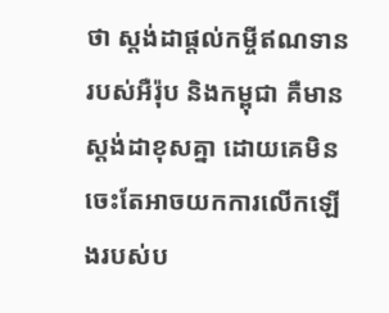ថា ស្តង់ដាផ្តល់កម្ចីឥណទានរបស់អឺរ៉ុប និងកម្ពុជា គឺមានស្តង់ដាខុសគ្នា ដោយគេមិនចេះតែអាចយកការលើកឡើងរបស់ប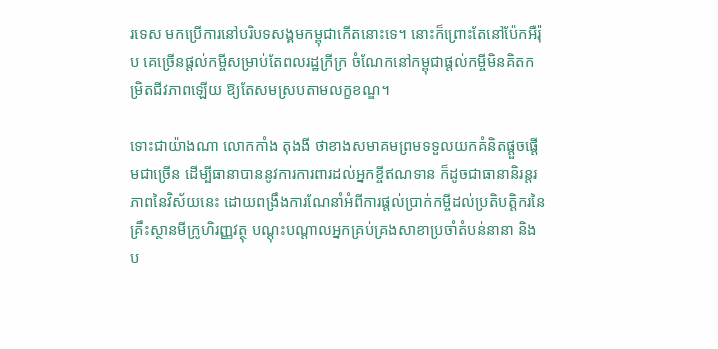រទេស មកប្រើការនៅបរិបទសង្គមកម្ពុជាកើតនោះទេ។ នោះក៏ព្រោះតែនៅប៉ែកអឺរ៉ុប គេច្រើនផ្តល់កម្ចីសម្រាប់តែពលរដ្ឋក្រីក្រ ចំណែកនៅកម្ពុជាផ្តល់កម្ចីមិនគិតកម្រិតជីវភាពឡើយ ឱ្យតែសមស្របតាមលក្ខខណ្ឌ។

ទោះជាយ៉ាងណា លោកកាំង តុងងី ថាខាងសមាគមព្រមទទួលយកគំនិតផ្តួចផ្តើមជាច្រើន ដើម្បីធានាបាននូវការការពារដល់អ្នកខ្ចីឥណទាន ក៏ដូចជាធានានិរន្តរភាពនៃវិស័យនេះ ដោយពង្រឹងការណែនាំអំពីការផ្តល់ប្រាក់កម្ចីដល់ប្រតិបត្តិករនៃគ្រឹះស្ថានមីក្រូហិរញ្ញវត្ថុ បណ្តុះបណ្តាលអ្នកគ្រប់គ្រងសាខាប្រចាំតំបន់នានា និងប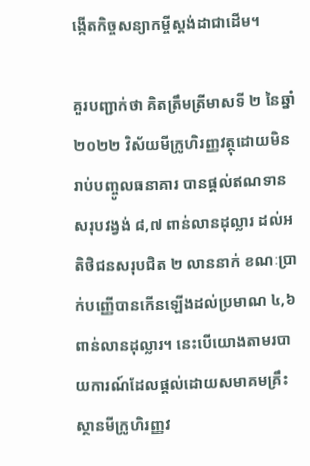ង្កើតកិច្ចសន្យាកម្ចីស្តង់ដាជាដើម។

គួរបញ្ជាក់ថា គិតត្រឹមត្រីមាសទី ២ នៃឆ្នាំ ២០២២ វិស័យមីក្រូហិរញ្ញវត្ថុដោយមិនរាប់បញ្ចូលធនាគារ បានផ្តល់ឥណទានសរុបវង្វង់ ៨,៧ ពាន់លានដុល្លារ ដល់អតិថិជនសរុបជិត ២ លាននាក់ ខណៈប្រាក់បញ្ញើបានកើនឡើងដល់ប្រមាណ ៤,៦ ពាន់លានដុល្លារ។ នេះបើយោងតាមរបាយការណ៍ដែលផ្តល់ដោយសមាគមគ្រឹះស្ថានមីក្រូហិរញ្ញវ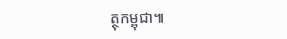ត្ថុកម្ពុជា៕